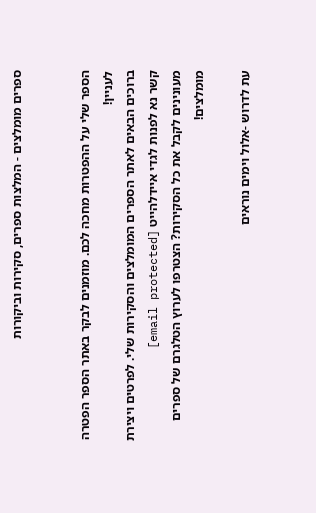ספרים מומלצים - המלצות ספרים, סקירות וביקורות


הספר שלי על ההפטרות מחכה לכם. מוזמנים לבקר באתר הספר הפטרה לעניין!
ברוכים הבאים לאתר הספרים המומלצים והסקירות שלי. לפרטים ויצירת קשר נא לפנות לגדי איידלהייט [email protected]
מעונינים לקבל את כל הסקירות? הצטרפו לערוץ הטלגרם של ספרים מומלצים!

עת לדרוש -אלול וימים נוראים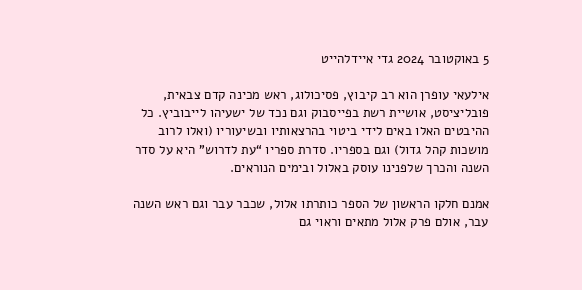5 באוקטובר 2024 גדי איידלהייט

אילעאי עופרן הוא רב קיבוץ, פסיכולוג, ראש מכינה קדם צבאית, פובליציסט, אושיית רשת בפייסבוק וגם נכד של ישעיהו לייבוביץ. כל ההיבטים האלו באים לידי ביטוי בהרצאותיו ובשיעוריו (ואלו לרוב מושכות קהל גדול) וגם בספריו. סדרת ספריו “עת לדרוש” היא על סדר השנה והכרך שלפנינו עוסק באלול ובימים הנוראים.

אמנם חלקו הראשון של הספר כותרתו אלול, שכבר עבר וגם ראש השנה עבר, אולם פרק אלול מתאים וראוי גם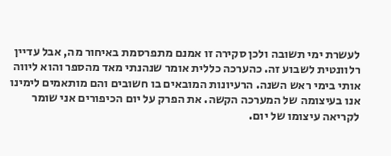לעשרת ימי תשובה ולכן סקירה זו אמנם מתפרסמת באיחור מה, אבל עדיין רלוונטית לשבוע זה. כהערכה כללית אומר שנהנתי מאד מהספר והוא ליווה אותי בימי ראש השנה. הרעיונות המובאים בו חשובים והם מותאמים לימינו אנו בעיצומה של המערכה הקשה. את הפרק על יום הכיפורים אני שומר לקריאה עיצומו של יום.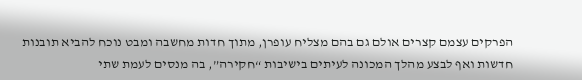הפרקים עצמם קצרים אולם גם בהם מצליח עופרן, מתוך חדות מחשבה ומבט נוכח להביא תובנות חדשות ואף לבצע מהלך המכונה לעיתים בישיבות “חקירה”, בה מנסים לעמת שתי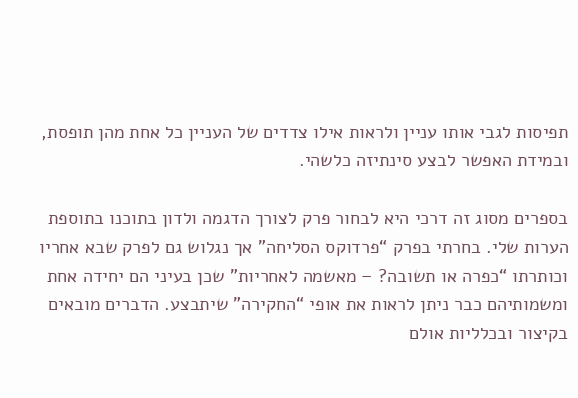תפיסות לגבי אותו עניין ולראות אילו צדדים של העניין כל אחת מהן תופסת, ובמידת האפשר לבצע סינתיזה כלשהי.

בספרים מסוג זה דרכי היא לבחור פרק לצורך הדגמה ולדון בתוכנו בתוספת הערות שלי. בחרתי בפרק “פרדוקס הסליחה” אך נגלוש גם לפרק שבא אחריו וכותרתו “כפרה או תשובה? – מאשמה לאחריות” שכן בעיני הם יחידה אחת ומשמותיהם כבר ניתן לראות את אופי “החקירה” שיתבצע. הדברים מובאים בקיצור ובכלליות אולם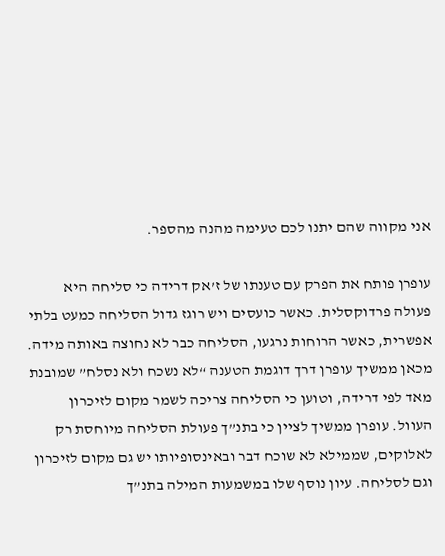אני מקווה שהם יתנו לכם טעימה מהנה מהספר.

עופרן פותח את הפרק עם טענתו של ז’אק דרידה כי סליחה היא פעולה פרדוקסלית. כאשר כועסים ויש רוגז גדול הסליחה כמעט בלתי אפשרית, כאשר הרוחות נרגעו, הסליחה כבר לא נחוצה באותה מידה. מכאן ממשיך עופרן דרך דוגמת הטענה “לא נשכח ולא נסלח” שמובנת מאד לפי דרידה, וטוען כי הסליחה צריכה לשמר מקום לזיכרון העוול. עופרן ממשיך לציין כי בתנ”ך פעולת הסליחה מיוחסת רק לאלוקים, שממילא לא שוכח דבר ובאינסופיותו יש גם מקום לזיכרון וגם לסליחה. עיון נוסף שלו במשמעות המילה בתנ”ך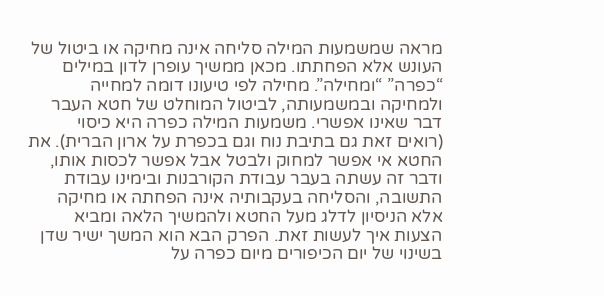מראה שמשמעות המילה סליחה אינה מחיקה או ביטול של העונש אלא הפחתתו. מכאן ממשיך עופרן לדון במילים “כפרה” “ומחילה”. מחילה לפי טיעונו דומה למחייה ולמחיקה ובמשמעותה, לביטול המוחלט של חטא העבר דבר שאינו אפשרי. משמעות המילה כפרה היא כיסוי (רואים זאת גם בתיבת נוח וגם בכפרת על ארון הברית). את החטא אי אפשר למחוק ולבטל אבל אפשר לכסות אותו, ודבר זה עשתה בעבר עבודת הקורבנות ובימינו עבודת התשובה, והסליחה בעקבותיה אינה הפחתה או מחיקה אלא הניסיון לדלג מעל החטא ולהמשיך הלאה ומביא הצעות איך לעשות זאת. הפרק הבא הוא המשך ישיר שדן בשינוי של יום הכיפורים מיום כפרה על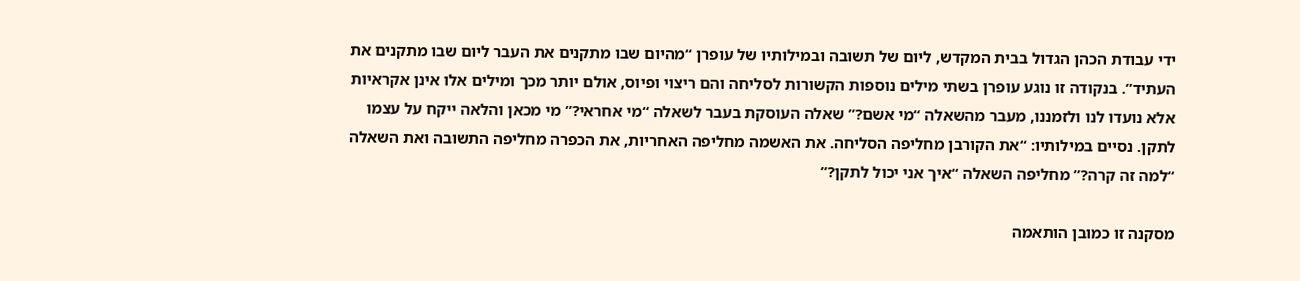ידי עבודת הכהן הגדול בבית המקדש, ליום של תשובה ובמילותיו של עופרן “מהיום שבו מתקנים את העבר ליום שבו מתקנים את העתיד”. בנקודה זו נוגע עופרן בשתי מילים נוספות הקשורות לסליחה והם ריצוי ופיוס, אולם יותר מכך ומילים אלו אינן אקראיות אלא נועדו לנו ולזמננו, מעבר מהשאלה “מי אשם?” שאלה העוסקת בעבר לשאלה “מי אחראי?” מי מכאן והלאה ייקח על עצמו לתקן. נסיים במילותיו: “את הקורבן מחליפה הסליחה. את האשמה מחליפה האחריות, את הכפרה מחליפה התשובה ואת השאלה “למה זה קרה?” מחליפה השאלה “איך אני יכול לתקן?”

מסקנה זו כמובן הותאמה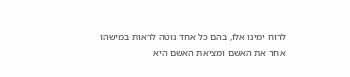לרוח ימינו אלו, בהם כל אחד נוטה לראות במישהו אחר את האשם ומציאת האשם היא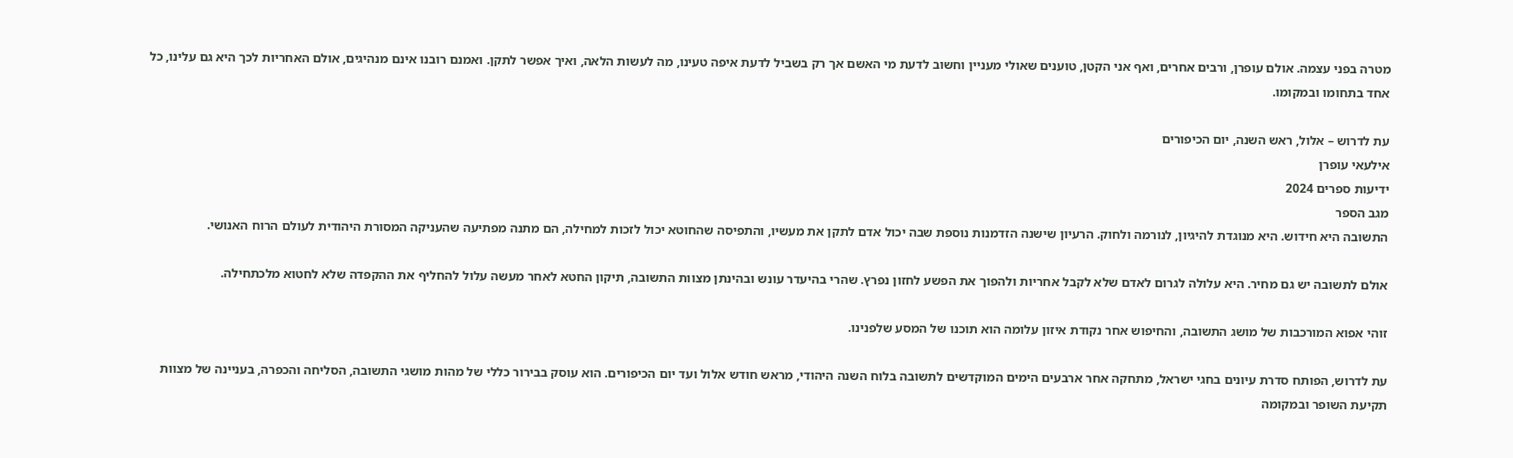מטרה בפני עצמה. אולם עופרן, ורבים אחרים, ואף אני הקטן, טוענים שאולי מעניין וחשוב לדעת מי האשם אך רק בשביל לדעת איפה טעינו, מה לעשות הלאה, ואיך אפשר לתקן. ואמנם רובנו אינם מנהיגים, אולם האחריות לכך היא גם עלינו, כל אחד בתחומו ובמקומו.

עת לדרוש – אלול, ראש השנה, יום הכיפורים
אילעאי עופרן
ידיעות ספרים 2024
מגב הספר
התשובה היא חידוש. היא מנוגדת להיגיון, לנורמה ולחוק. הרעיון שישנה הזדמנות נוספת שבה יכול אדם לתקן את מעשיו, והתפיסה שהחוטא יכול לזכות למחילה, הם מתנה מפתיעה שהעניקה המסורת היהודית לעולם הרוח האנושי.

אולם לתשובה יש גם מחיר. היא עלולה לגרום לאדם שלא לקבל אחריות ולהפוך את הפשע לחזון נפרץ. שהרי בהיעדר עונש ובהינתן מצוות התשובה, תיקון החטא לאחר מעשה עלול להחליף את ההקפדה שלא לחטוא מלכתחילה.

זוהי אפוא המורכבות של מושג התשובה, והחיפוש אחר נקודת איזון עלומה הוא תוכנו של המסע שלפנינו.

עת לדרוש, הפותח סדרת עיונים בחגי ישראל, מתחקה אחר ארבעים הימים המוקדשים לתשובה בלוח השנה היהודי, מראש חודש אלול ועד יום הכיפורים. הוא עוסק בבירור כללי של מהות מושגי התשובה, הסליחה והכפרה, בעניינה של מצוות תקיעת השופר ובמקומה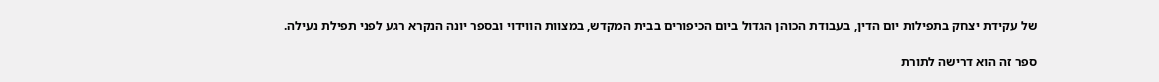של עקידת יצחק בתפילות יום הדין, בעבודת הכוהן הגדול ביום הכיפורים בבית המקדש, במצוות הווידוי ובספר יונה הנקרא רגע לפני תפילת נעילה.

ספר זה הוא דרישה לתורת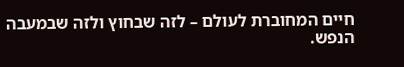חיים המחוברת לעולם – לזה שבחוץ ולזה שבמעבה הנפש.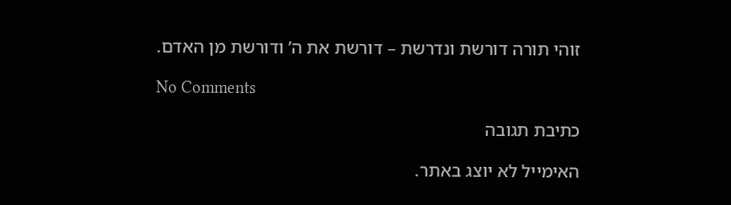זוהי תורה דורשת ונדרשת – דורשת את ה’ ודורשת מן האדם.

No Comments

כתיבת תגובה

האימייל לא יוצג באתר.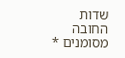שדות החובה מסומנים *